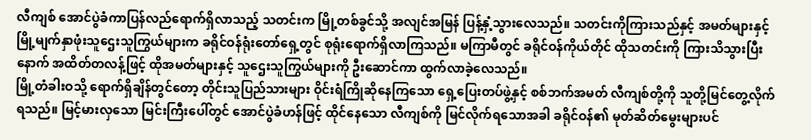လီကျစ် အောင်ပွဲခံကာပြန်လည်ရောက်ရှိလာသည့် သတင်းက မြို့တစ်ခွင်သို့ အလျင်အမြန် ပြန့်နှံ့သွားလေသည်။ သတင်းကိုကြားသည်နှင့် အမတ်များနှင့် မြို့မျက်နှာဖုံးသူဌေးသူကြွယ်များက ခရိုင်ဝန်ရုံးတော်ရှေ့တွင် စုရုံးရောက်ရှိလာကြသည်။ မကြာမီတွင် ခရိုင်ဝန်ကိုယ်တိုင် ထိုသတင်းကို ကြားသိသွားပြီးနောက် အထိတ်တလန့်ဖြင့် ထိုအမတ်များနှင့် သူဌေးသူကြွယ်များကို ဦးဆောင်ကာ ထွက်လာခဲ့လေသည်။
မြို့တံခါးဝသို့ ရောက်ရှိချိန်တွင်တော့ တိုင်းသူပြည်သားများ ဝိုင်းရံကြိုဆိုနေကြသော ရှေ့ပြေးတပ်ဖွဲ့နှင့် စစ်ဘက်အမတ် လီကျစ်တို့ကို သူတို့မြင်တွေ့လိုက်ရသည်။ မြင့်မားလှသော မြင်းကြီးပေါ်တွင် အောင်ပွဲခံဟန်ဖြင့် ထိုင်နေသော လီကျစ်ကို မြင်လိုက်ရသောအခါ ခရိုင်ဝန်၏ မုတ်ဆိတ်မွေးများပင်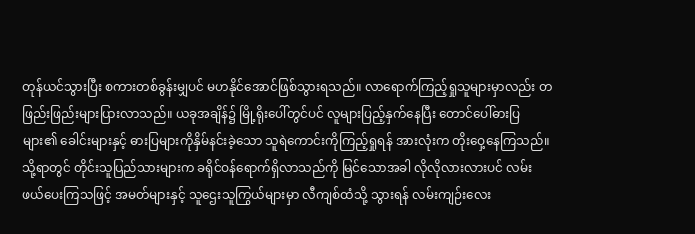တုန်ယင်သွားပြီး စကားတစ်ခွန်းမျှပင် မဟနိုင်အောင်ဖြစ်သွားရသည်။ လာရောက်ကြည့်ရှုသူများမှာလည်း တဖြည်းဖြည်းများပြားလာသည်။ ယခုအချိန်၌ မြို့ရိုးပေါ်တွင်ပင် လူများပြည့်နှက်နေပြီး တောင်ပေါ်ဓားပြများ၏ ခေါင်းများနှင့် ဓားပြများကိုနှိမ်နင်းခဲ့သော သူရဲကောင်းကိုကြည့်ရှုရန် အားလုံးက တိုးဝှေ့နေကြသည်။
သို့ရာတွင် တိုင်းသူပြည်သားများက ခရိုင်ဝန်ရောက်ရှိလာသည်ကို မြင်သောအခါ လိုလိုလားလားပင် လမ်းဖယ်ပေးကြသဖြင့် အမတ်များနှင့် သူဌေးသူကြွယ်များမှာ လီကျစ်ထံသို့ သွားရန် လမ်းကျဉ်းလေး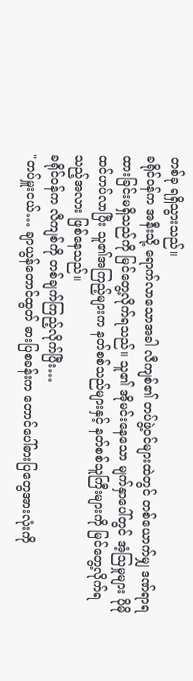တစ်ခု ရရှိသွားသည်။
ခရိုင်ဝန်က အနီးသို့ ရောက်လာသောအခါ လီကျစ်၏ တပ်ဖွဲ့ဝင်များထဲတွင် တစ်ယောက်မျှ ဒဏ်ရာရထားခြင်းမရှိသည်ကို မြင်တွေ့လိုက်ရသည်။ သူ၏ အိုမင်းနေသော မျက်နှာပေါ်တွင် အံ့ဩမှုများ ပိုမိုထင်ဟပ်လာပြီး သူ၏အကြည့်များက နတ်စစ်သည်များနှင့် နတ်စစ်သူကြီးများကို မြင်တွေ့လိုက်ရသည့်အလား ဖြစ်နေသည်။
ခရိုင်ဝန်က လီကျစ်ကို တစ်ချက်ကြည့်လိုက်ပြီး…
"တပ်မှူးငယ်… ချာယွန်တောင်ထွတ် ဓားပြစခန်းက တောင်ပေါ်ဓားပြတွေအားလုံးကို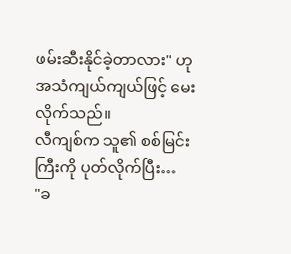ဖမ်းဆီးနိုင်ခဲ့တာလား" ဟု အသံကျယ်ကျယ်ဖြင့် မေးလိုက်သည်။
လီကျစ်က သူ၏ စစ်မြင်းကြီးကို ပုတ်လိုက်ပြီး…
"ခ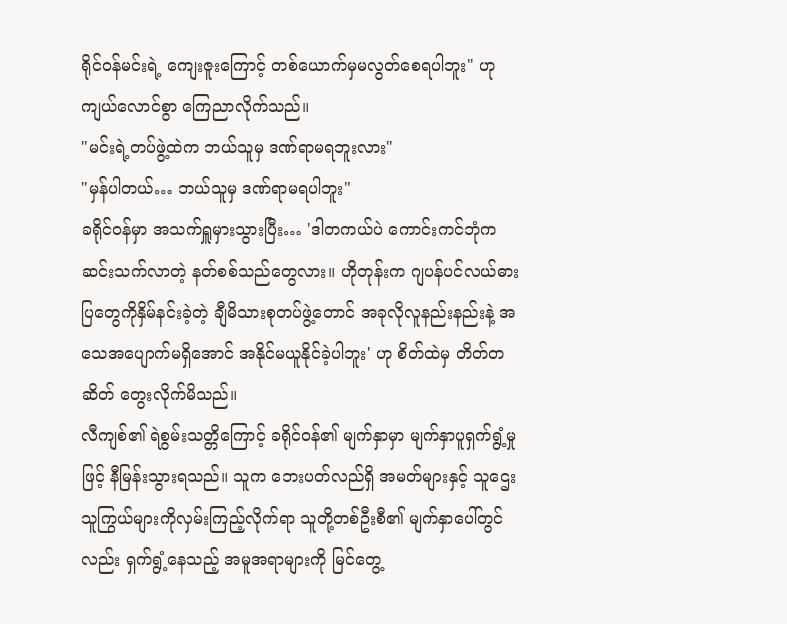ရိုင်ဝန်မင်းရဲ့ ကျေးဇူးကြောင့် တစ်ယောက်မှမလွတ်စေရပါဘူး" ဟု ကျယ်လောင်စွာ ကြေညာလိုက်သည်။
"မင်းရဲ့တပ်ဖွဲ့ထဲက ဘယ်သူမှ ဒဏ်ရာမရဘူးလား"
"မှန်ပါတယ်… ဘယ်သူမှ ဒဏ်ရာမရပါဘူး"
ခရိုင်ဝန်မှာ အသက်ရှူမှားသွားပြီး… 'ဒါတကယ်ပဲ ကောင်းကင်ဘုံကဆင်းသက်လာတဲ့ နတ်စစ်သည်တွေလား။ ဟိုတုန်းက ဂျပန်ပင်လယ်ဓားပြတွေကိုနှိမ်နင်းခဲ့တဲ့ ချီမိသားစုတပ်ဖွဲ့တောင် အခုလိုလူနည်းနည်းနဲ့ အသေအပျောက်မရှိအောင် အနိုင်မယူနိုင်ခဲ့ပါဘူး' ဟု စိတ်ထဲမှ တိတ်တဆိတ် တွေးလိုက်မိသည်။
လီကျစ်၏ ရဲစွမ်းသတ္တိကြောင့် ခရိုင်ဝန်၏ မျက်နှာမှာ မျက်နှာပူရှက်ရွံ့မှုဖြင့် နီမြန်းသွားရသည်။ သူက ဘေးပတ်လည်ရှိ အမတ်များနှင့် သူဌေးသူကြွယ်များကိုလှမ်းကြည့်လိုက်ရာ သူတို့တစ်ဦးစီ၏ မျက်နှာပေါ်တွင်လည်း ရှက်ရွံ့နေသည့် အမူအရာများကို မြင်တွေ့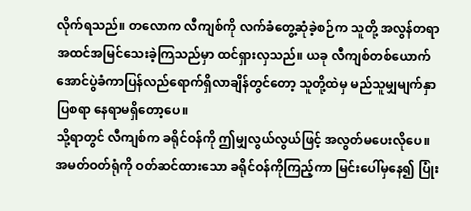လိုက်ရသည်။ တလောက လီကျစ်ကို လက်ခံတွေ့ဆုံခဲ့စဉ်က သူတို့ အလွန်တရာအထင်အမြင်သေးခဲ့ကြသည်မှာ ထင်ရှားလှသည်။ ယခု လီကျစ်တစ်ယောက် အောင်ပွဲခံကာပြန်လည်ရောက်ရှိလာချိန်တွင်တော့ သူတို့ထဲမှ မည်သူမျှမျက်နှာပြစရာ နေရာမရှိတော့ပေ။
သို့ရာတွင် လီကျစ်က ခရိုင်ဝန်ကို ဤမျှလွယ်လွယ်ဖြင့် အလွတ်မပေးလိုပေ။ အမတ်ဝတ်ရုံကို ဝတ်ဆင်ထားသော ခရိုင်ဝန်ကိုကြည့်ကာ မြင်းပေါ်မှနေ၍ ပြုံး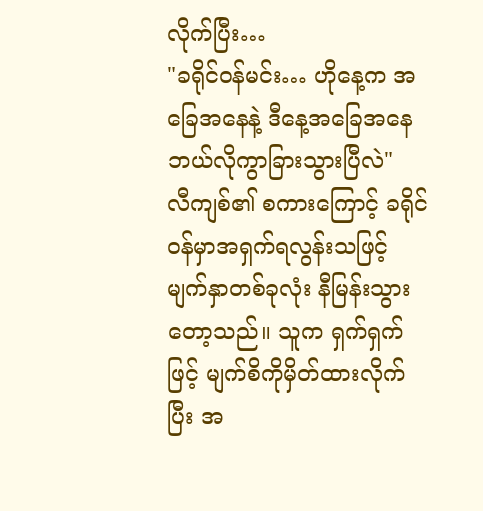လိုက်ပြီး…
"ခရိုင်ဝန်မင်း… ဟိုနေ့က အခြေအနေနဲ့ ဒီနေ့အခြေအနေ ဘယ်လိုကွာခြားသွားပြီလဲ"
လီကျစ်၏ စကားကြောင့် ခရိုင်ဝန်မှာအရှက်ရလွန်းသဖြင့် မျက်နှာတစ်ခုလုံး နီမြန်းသွားတော့သည်။ သူက ရှက်ရှက်ဖြင့် မျက်စိကိုမှိတ်ထားလိုက်ပြီး အ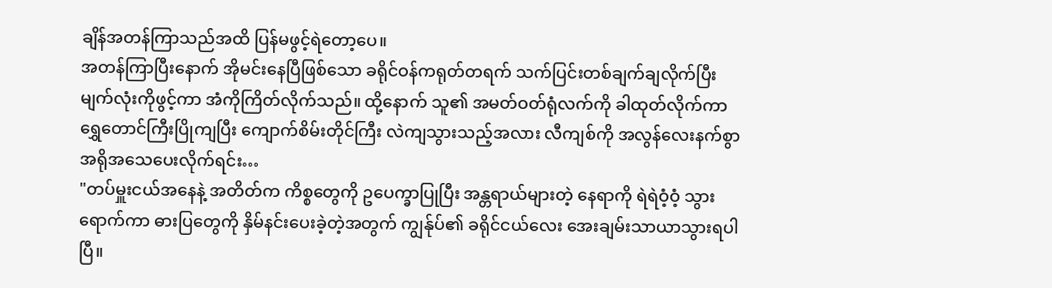ချိန်အတန်ကြာသည်အထိ ပြန်မဖွင့်ရဲတော့ပေ။
အတန်ကြာပြီးနောက် အိုမင်းနေပြီဖြစ်သော ခရိုင်ဝန်ကရုတ်တရက် သက်ပြင်းတစ်ချက်ချလိုက်ပြီး မျက်လုံးကိုဖွင့်ကာ အံကိုကြိတ်လိုက်သည်။ ထို့နောက် သူ၏ အမတ်ဝတ်ရုံလက်ကို ခါထုတ်လိုက်ကာ ရွှေတောင်ကြီးပြိုကျပြီး ကျောက်စိမ်းတိုင်ကြီး လဲကျသွားသည့်အလား လီကျစ်ကို အလွန်လေးနက်စွာအရိုအသေပေးလိုက်ရင်း…
"တပ်မှူးငယ်အနေနဲ့ အတိတ်က ကိစ္စတွေကို ဥပေက္ခာပြုပြီး အန္တရာယ်များတဲ့ နေရာကို ရဲရဲဝံ့ဝံ့ သွားရောက်ကာ ဓားပြတွေကို နှိမ်နင်းပေးခဲ့တဲ့အတွက် ကျွန်ုပ်၏ ခရိုင်ငယ်လေး အေးချမ်းသာယာသွားရပါပြီ။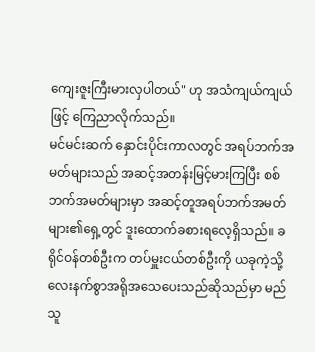ကျေးဇူးကြီးမားလှပါတယ်" ဟု အသံကျယ်ကျယ်ဖြင့် ကြေညာလိုက်သည်။
မင်မင်းဆက် နှောင်းပိုင်းကာလတွင် အရပ်ဘက်အမတ်များသည် အဆင့်အတန်းမြင့်မားကြပြီး စစ်ဘက်အမတ်များမှာ အဆင့်တူအရပ်ဘက်အမတ်များ၏ရှေ့တွင် ဒူးထောက်ခစားရလေ့ရှိသည်။ ခရိုင်ဝန်တစ်ဦးက တပ်မှူးငယ်တစ်ဦးကို ယခုကဲ့သို့ လေးနက်စွာအရိုအသေပေးသည်ဆိုသည်မှာ မည်သူ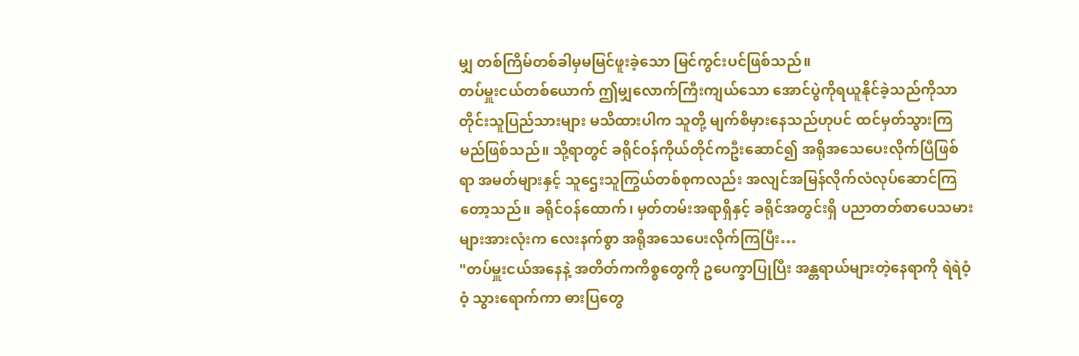မျှ တစ်ကြိမ်တစ်ခါမှမမြင်ဖူးခဲ့သော မြင်ကွင်းပင်ဖြစ်သည်။
တပ်မှူးငယ်တစ်ယောက် ဤမျှလောက်ကြီးကျယ်သော အောင်ပွဲကိုရယူနိုင်ခဲ့သည်ကိုသာ တိုင်းသူပြည်သားများ မသိထားပါက သူတို့ မျက်စိမှားနေသည်ဟုပင် ထင်မှတ်သွားကြမည်ဖြစ်သည်။ သို့ရာတွင် ခရိုင်ဝန်ကိုယ်တိုင်ကဦးဆောင်၍ အရိုအသေပေးလိုက်ပြီဖြစ်ရာ အမတ်များနှင့် သူဌေးသူကြွယ်တစ်စုကလည်း အလျင်အမြန်လိုက်လံလုပ်ဆောင်ကြတော့သည်။ ခရိုင်ဝန်ထောက်၊ မှတ်တမ်းအရာရှိနှင့် ခရိုင်အတွင်းရှိ ပညာတတ်စာပေသမားများအားလုံးက လေးနက်စွာ အရိုအသေပေးလိုက်ကြပြီး…
"တပ်မှူးငယ်အနေနဲ့ အတိတ်ကကိစ္စတွေကို ဥပေက္ခာပြုပြီး အန္တရာယ်များတဲ့နေရာကို ရဲရဲဝံ့ဝံ့ သွားရောက်ကာ ဓားပြတွေ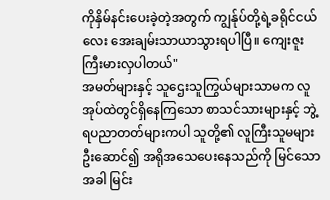ကိုနှိမ်နင်းပေးခဲ့တဲ့အတွက် ကျွန်ုပ်တို့ရဲ့ခရိုင်ငယ်လေး အေးချမ်းသာယာသွားရပါပြီ။ ကျေးဇူးကြီးမားလှပါတယ်"
အမတ်များနှင့် သူဌေးသူကြွယ်များသာမက လူအုပ်ထဲတွင်ရှိနေကြသော စာသင်သားများနှင့် ဘွဲ့ရပညာတတ်များကပါ သူတို့၏ လူကြီးသူမများဦးဆောင်၍ အရိုအသေပေးနေသည်ကို မြင်သောအခါ မြင်း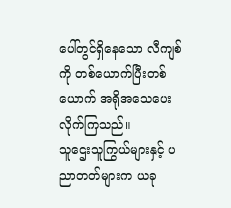ပေါ်တွင်ရှိနေသော လီကျစ်ကို တစ်ယောက်ပြီးတစ်ယောက် အရိုအသေပေးလိုက်ကြသည်။
သူဌေးသူကြွယ်များနှင့် ပညာတတ်များက ယခု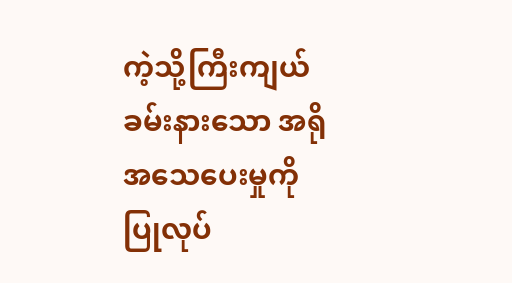ကဲ့သို့ကြီးကျယ်ခမ်းနားသော အရိုအသေပေးမှုကို ပြုလုပ်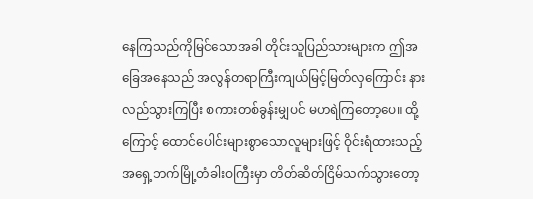နေကြသည်ကိုမြင်သောအခါ တိုင်းသူပြည်သားများက ဤအခြေအနေသည် အလွန်တရာကြီးကျယ်မြင့်မြတ်လှကြောင်း နားလည်သွားကြပြီး စကားတစ်ခွန်းမျှပင် မဟရဲကြတော့ပေ။ ထို့ကြောင့် ထောင်ပေါင်းများစွာသောလူများဖြင့် ဝိုင်းရံထားသည့် အရှေ့ဘက်မြို့တံခါးဝကြီးမှာ တိတ်ဆိတ်ငြိမ်သက်သွားတော့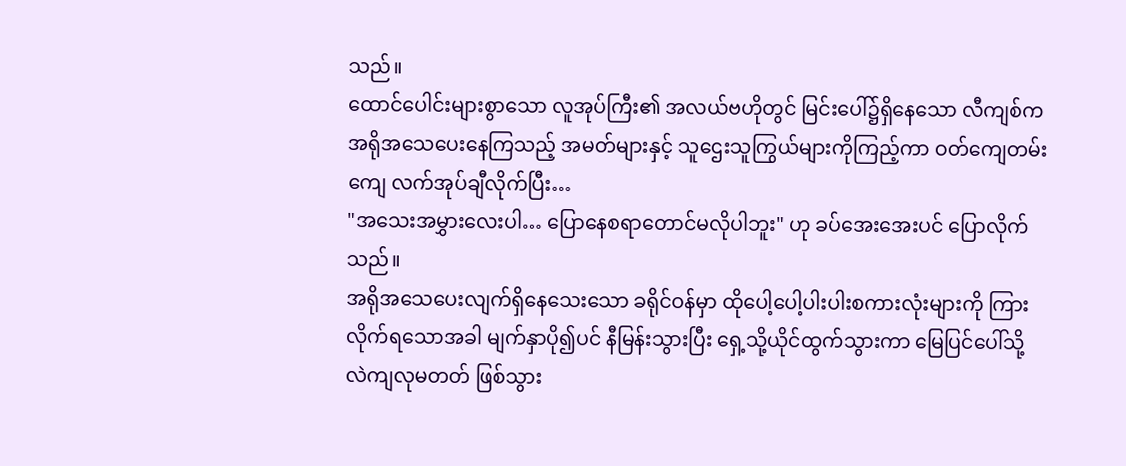သည်။
ထောင်ပေါင်းများစွာသော လူအုပ်ကြီး၏ အလယ်ဗဟိုတွင် မြင်းပေါ်၌ရှိနေသော လီကျစ်က အရိုအသေပေးနေကြသည့် အမတ်များနှင့် သူဌေးသူကြွယ်များကိုကြည့်ကာ ဝတ်ကျေတမ်းကျေ လက်အုပ်ချီလိုက်ပြီး…
"အသေးအမွှားလေးပါ… ပြောနေစရာတောင်မလိုပါဘူး" ဟု ခပ်အေးအေးပင် ပြောလိုက်သည်။
အရိုအသေပေးလျက်ရှိနေသေးသော ခရိုင်ဝန်မှာ ထိုပေါ့ပေါ့ပါးပါးစကားလုံးများကို ကြားလိုက်ရသောအခါ မျက်နှာပို၍ပင် နီမြန်းသွားပြီး ရှေ့သို့ယိုင်ထွက်သွားကာ မြေပြင်ပေါ်သို့ လဲကျလုမတတ် ဖြစ်သွား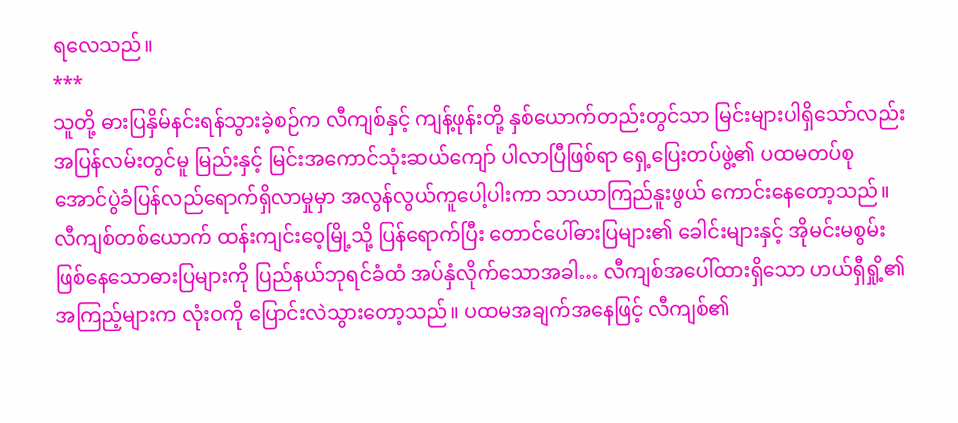ရလေသည်။
***
သူတို့ ဓားပြနှိမ်နင်းရန်သွားခဲ့စဉ်က လီကျစ်နှင့် ကျန့်ဖုန်းတို့ နှစ်ယောက်တည်းတွင်သာ မြင်းများပါရှိသော်လည်း အပြန်လမ်းတွင်မူ မြည်းနှင့် မြင်းအကောင်သုံးဆယ်ကျော် ပါလာပြီဖြစ်ရာ ရှေ့ပြေးတပ်ဖွဲ့၏ ပထမတပ်စု အောင်ပွဲခံပြန်လည်ရောက်ရှိလာမှုမှာ အလွန်လွယ်ကူပေါ့ပါးကာ သာယာကြည်နူးဖွယ် ကောင်းနေတော့သည်။
လီကျစ်တစ်ယောက် ထန်းကျင်းဝေ့မြို့သို့ ပြန်ရောက်ပြီး တောင်ပေါ်ဓားပြများ၏ ခေါင်းများနှင့် အိုမင်းမစွမ်းဖြစ်နေသောဓားပြများကို ပြည်နယ်ဘုရင်ခံထံ အပ်နှံလိုက်သောအခါ… လီကျစ်အပေါ်ထားရှိသော ဟယ်ရှီရှို့၏ အကြည့်များက လုံးဝကို ပြောင်းလဲသွားတော့သည်။ ပထမအချက်အနေဖြင့် လီကျစ်၏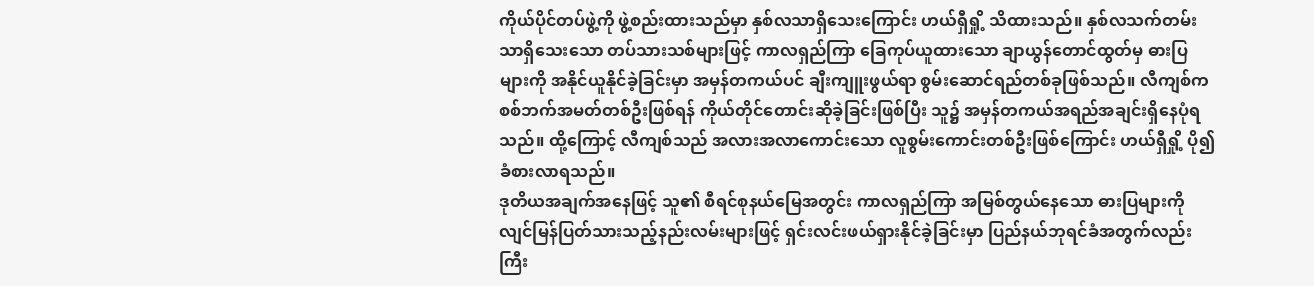ကိုယ်ပိုင်တပ်ဖွဲ့ကို ဖွဲ့စည်းထားသည်မှာ နှစ်လသာရှိသေးကြောင်း ဟယ်ရှီရှို့ သိထားသည်။ နှစ်လသက်တမ်းသာရှိသေးသော တပ်သားသစ်များဖြင့် ကာလရှည်ကြာ ခြေကုပ်ယူထားသော ချာယွန်တောင်ထွတ်မှ ဓားပြများကို အနိုင်ယူနိုင်ခဲ့ခြင်းမှာ အမှန်တကယ်ပင် ချီးကျူးဖွယ်ရာ စွမ်းဆောင်ရည်တစ်ခုဖြစ်သည်။ လီကျစ်က စစ်ဘက်အမတ်တစ်ဦးဖြစ်ရန် ကိုယ်တိုင်တောင်းဆိုခဲ့ခြင်းဖြစ်ပြီး သူ၌ အမှန်တကယ်အရည်အချင်းရှိနေပုံရသည်။ ထို့ကြောင့် လီကျစ်သည် အလားအလာကောင်းသော လူစွမ်းကောင်းတစ်ဦးဖြစ်ကြောင်း ဟယ်ရှီရှို့ ပို၍ခံစားလာရသည်။
ဒုတိယအချက်အနေဖြင့် သူ၏ စီရင်စုနယ်မြေအတွင်း ကာလရှည်ကြာ အမြစ်တွယ်နေသော ဓားပြများကို လျင်မြန်ပြတ်သားသည့်နည်းလမ်းများဖြင့် ရှင်းလင်းဖယ်ရှားနိုင်ခဲ့ခြင်းမှာ ပြည်နယ်ဘုရင်ခံအတွက်လည်း ကြီး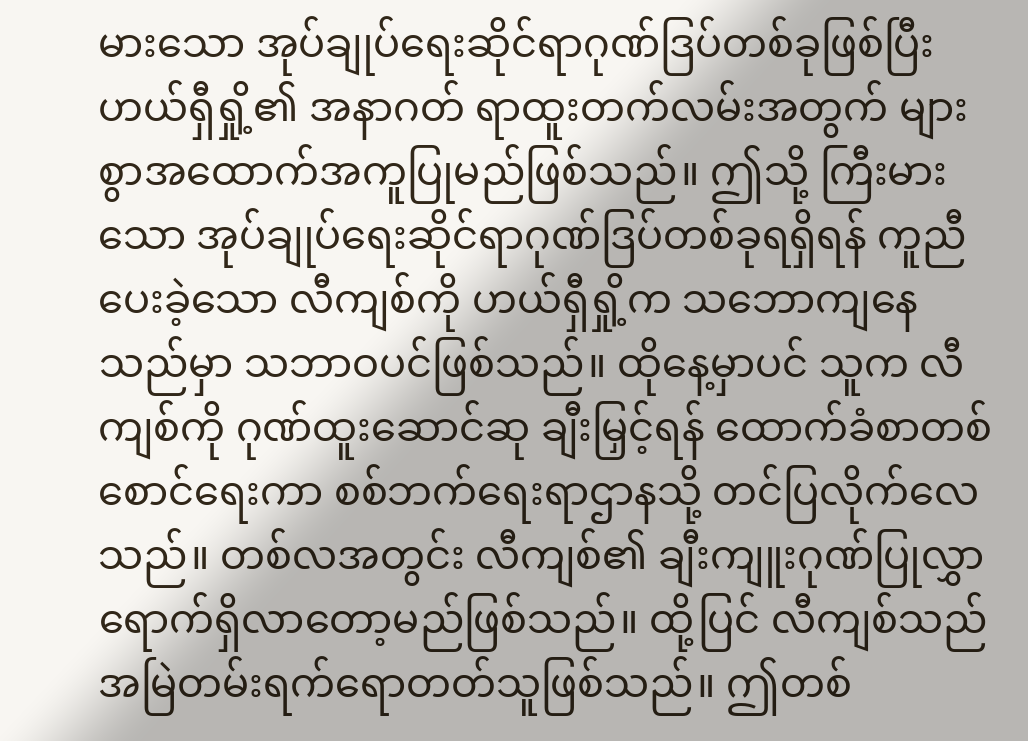မားသော အုပ်ချုပ်ရေးဆိုင်ရာဂုဏ်ဒြပ်တစ်ခုဖြစ်ပြီး ဟယ်ရှီရှို့၏ အနာဂတ် ရာထူးတက်လမ်းအတွက် များစွာအထောက်အကူပြုမည်ဖြစ်သည်။ ဤသို့ ကြီးမားသော အုပ်ချုပ်ရေးဆိုင်ရာဂုဏ်ဒြပ်တစ်ခုရရှိရန် ကူညီပေးခဲ့သော လီကျစ်ကို ဟယ်ရှီရှို့က သဘောကျနေသည်မှာ သဘာဝပင်ဖြစ်သည်။ ထိုနေ့မှာပင် သူက လီကျစ်ကို ဂုဏ်ထူးဆောင်ဆု ချီးမြှင့်ရန် ထောက်ခံစာတစ်စောင်ရေးကာ စစ်ဘက်ရေးရာဌာနသို့ တင်ပြလိုက်လေသည်။ တစ်လအတွင်း လီကျစ်၏ ချီးကျူးဂုဏ်ပြုလွှာ ရောက်ရှိလာတော့မည်ဖြစ်သည်။ ထို့ပြင် လီကျစ်သည် အမြဲတမ်းရက်ရောတတ်သူဖြစ်သည်။ ဤတစ်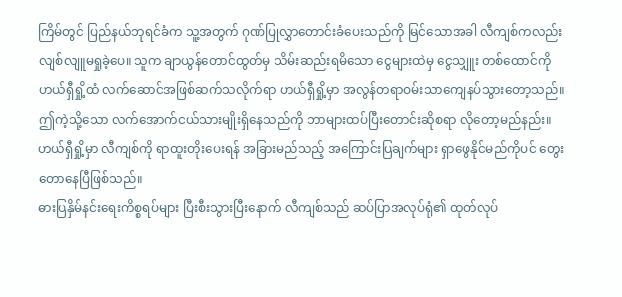ကြိမ်တွင် ပြည်နယ်ဘုရင်ခံက သူ့အတွက် ဂုဏ်ပြုလွှာတောင်းခံပေးသည်ကို မြင်သောအခါ လီကျစ်ကလည်း လျစ်လျူမရှုခဲ့ပေ။ သူက ချာယွန်တောင်ထွတ်မှ သိမ်းဆည်းရမိသော ငွေများထဲမှ ငွေသျှူး တစ်ထောင်ကို ဟယ်ရှီရှို့ထံ လက်ဆောင်အဖြစ်ဆက်သလိုက်ရာ ဟယ်ရှီရှို့မှာ အလွန်တရာဝမ်းသာကျေနပ်သွားတော့သည်။ ဤကဲ့သို့သော လက်အောက်ငယ်သားမျိုးရှိနေသည်ကို ဘာများထပ်ပြီးတောင်းဆိုစရာ လိုတော့မည်နည်း။ ဟယ်ရှီရှို့မှာ လီကျစ်ကို ရာထူးတိုးပေးရန် အခြားမည်သည့် အကြောင်းပြချက်များ ရှာဖွေနိုင်မည်ကိုပင် တွေးတောနေပြီဖြစ်သည်။
ဓားပြနှိမ်နင်းရေးကိစ္စရပ်များ ပြီးစီးသွားပြီးနောက် လီကျစ်သည် ဆပ်ပြာအလုပ်ရုံ၏ ထုတ်လုပ်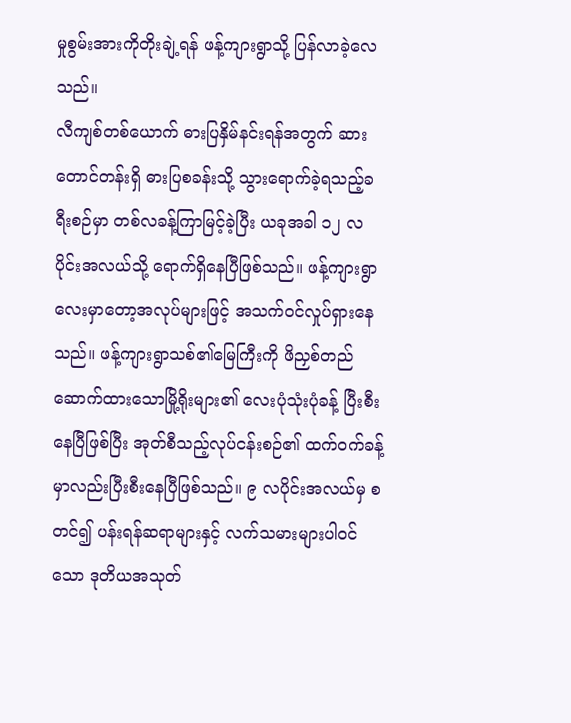မှုစွမ်းအားကိုတိုးချဲ့ရန် ဖန့်ကျားရွာသို့ ပြန်လာခဲ့လေသည်။
လီကျစ်တစ်ယောက် ဓားပြနှိမ်နင်းရန်အတွက် ဆားတောင်တန်းရှိ ဓားပြစခန်းသို့ သွားရောက်ခဲ့ရသည့်ခရီးစဉ်မှာ တစ်လခန့်ကြာမြင့်ခဲ့ပြီး ယခုအခါ ၁၂ လပိုင်းအလယ်သို့ ရောက်ရှိနေပြီဖြစ်သည်။ ဖန့်ကျားရွာလေးမှာတော့အလုပ်များဖြင့် အသက်ဝင်လှုပ်ရှားနေသည်။ ဖန့်ကျားရွာသစ်၏မြေကြီးကို ဖိညှစ်တည်ဆောက်ထားသောမြို့ရိုးများ၏ လေးပုံသုံးပုံခန့် ပြီးစီးနေပြီဖြစ်ပြီး အုတ်စီသည့်လုပ်ငန်းစဉ်၏ ထက်ဝက်ခန့်မှာလည်းပြီးစီးနေပြီဖြစ်သည်။ ၉ လပိုင်းအလယ်မှ စတင်၍ ပန်းရန်ဆရာများနှင့် လက်သမားများပါဝင်သော ဒုတိယအသုတ်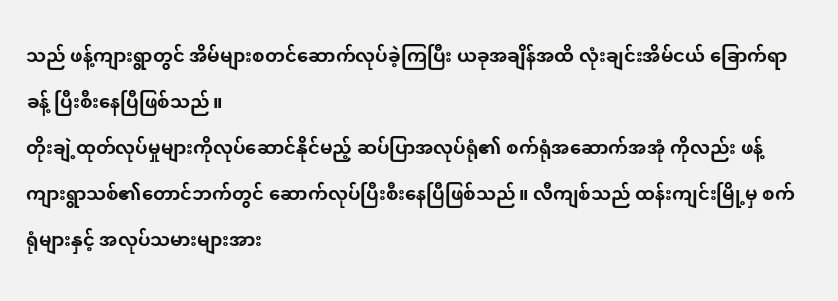သည် ဖန့်ကျားရွာတွင် အိမ်များစတင်ဆောက်လုပ်ခဲ့ကြပြီး ယခုအချိန်အထိ လုံးချင်းအိမ်ငယ် ခြောက်ရာခန့် ပြီးစီးနေပြီဖြစ်သည်။
တိုးချဲ့ထုတ်လုပ်မှုများကိုလုပ်ဆောင်နိုင်မည့် ဆပ်ပြာအလုပ်ရုံ၏ စက်ရုံအဆောက်အအုံ ကိုလည်း ဖန့်ကျားရွာသစ်၏တောင်ဘက်တွင် ဆောက်လုပ်ပြီးစီးနေပြီဖြစ်သည်။ လီကျစ်သည် ထန်းကျင်းမြို့မှ စက်ရုံများနှင့် အလုပ်သမားများအား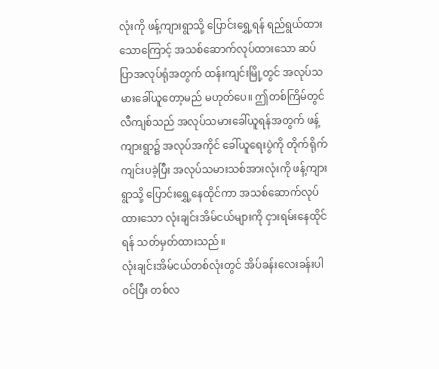လုံးကို ဖန့်ကျားရွာသို့ ပြောင်းရွှေ့ရန် ရည်ရွယ်ထားသောကြောင့် အသစ်ဆောက်လုပ်ထားသော ဆပ်ပြာအလုပ်ရုံအတွက် ထန်းကျင်းမြို့တွင် အလုပ်သမားခေါ်ယူတော့မည် မဟုတ်ပေ။ ဤတစ်ကြိမ်တွင် လီကျစ်သည် အလုပ်သမားခေါ်ယူရန်အတွက် ဖန့်ကျားရွာ၌ အလုပ်အကိုင် ခေါ်ယူရေးပွဲကို တိုက်ရိုက်ကျင်းပခဲ့ပြီး အလုပ်သမားသစ်အားလုံးကို ဖန့်ကျားရွာသို့ ပြောင်းရွှေ့နေထိုင်ကာ အသစ်ဆောက်လုပ်ထားသော လုံးချင်းအိမ်ငယ်များကို ငှားရမ်းနေထိုင်ရန် သတ်မှတ်ထားသည်။
လုံးချင်းအိမ်ငယ်တစ်လုံးတွင် အိပ်ခန်းလေးခန်းပါဝင်ပြီး တစ်လ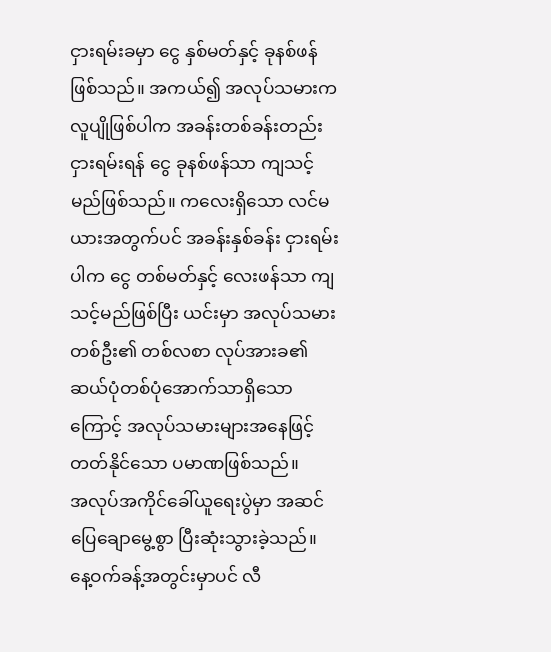ငှားရမ်းခမှာ ငွေ နှစ်မတ်နှင့် ခုနစ်ဖန် ဖြစ်သည်။ အကယ်၍ အလုပ်သမားက လူပျိုဖြစ်ပါက အခန်းတစ်ခန်းတည်း ငှားရမ်းရန် ငွေ ခုနစ်ဖန်သာ ကျသင့်မည်ဖြစ်သည်။ ကလေးရှိသော လင်မယားအတွက်ပင် အခန်းနှစ်ခန်း ငှားရမ်းပါက ငွေ တစ်မတ်နှင့် လေးဖန်သာ ကျသင့်မည်ဖြစ်ပြီး ယင်းမှာ အလုပ်သမားတစ်ဦး၏ တစ်လစာ လုပ်အားခ၏ ဆယ်ပုံတစ်ပုံအောက်သာရှိသောကြောင့် အလုပ်သမားများအနေဖြင့် တတ်နိုင်သော ပမာဏဖြစ်သည်။
အလုပ်အကိုင်ခေါ်ယူရေးပွဲမှာ အဆင်ပြေချောမွေ့စွာ ပြီးဆုံးသွားခဲ့သည်။ နေ့ဝက်ခန့်အတွင်းမှာပင် လီ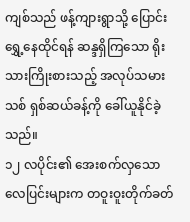ကျစ်သည် ဖန့်ကျားရွာသို့ ပြောင်းရွှေ့နေထိုင်ရန် ဆန္ဒရှိကြသော ရိုးသားကြိုးစားသည့် အလုပ်သမားသစ် ရှစ်ဆယ်ခန့်ကို ခေါ်ယူနိုင်ခဲ့သည်။
၁၂ လပိုင်း၏ အေးစက်လှသော လေပြင်းများက တဝူးဝူးတိုက်ခတ်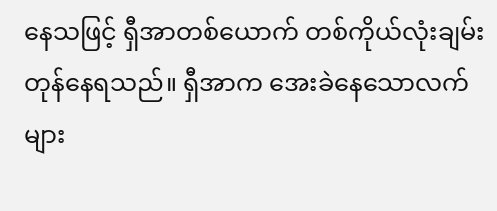နေသဖြင့် ရှီအာတစ်ယောက် တစ်ကိုယ်လုံးချမ်းတုန်နေရသည်။ ရှီအာက အေးခဲနေသောလက်များ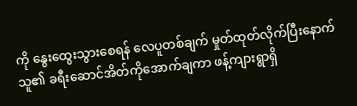ကို နွေးထွေးသွားစေရန် လေပူတစ်ချက် မှုတ်ထုတ်လိုက်ပြီးနောက် သူ၏ ခရီးဆောင်အိတ်ကိုအောက်ချကာ ဖန့်ကျားရွာရှိ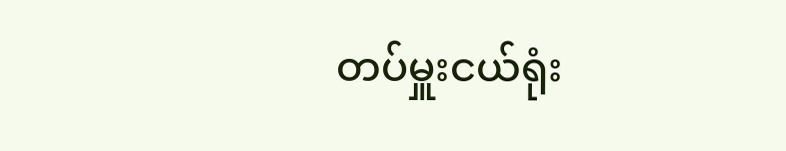တပ်မှူးငယ်ရုံး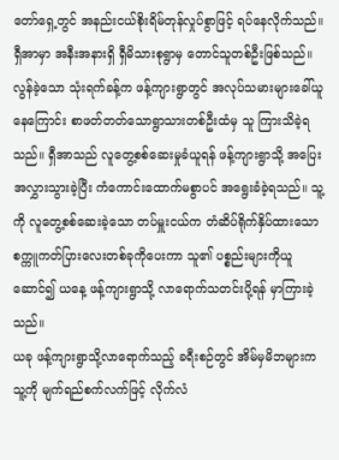တော်ရှေ့တွင် အနည်းငယ်စိုးရိမ်တုန်လှုပ်စွာဖြင့် ရပ်နေလိုက်သည်။
ရှီအာမှာ အနီးအနားရှိ ရှီမိသားစုရွာမှ တောင်သူတစ်ဦးဖြစ်သည်။ လွန်ခဲ့သော သုံးရက်ခန့်က ဖန့်ကျားရွာတွင် အလုပ်သမားများခေါ်ယူနေကြောင်း စာဖတ်တတ်သောရွာသားတစ်ဦးထံမှ သူ ကြားသိခဲ့ရသည်။ ရှီအာသည် လူတွေ့စစ်ဆေးမှုခံယူရန် ဖန့်ကျားရွာသို့ အပြေးအလွှားသွားခဲ့ပြီး ကံကောင်းထောက်မစွာပင် အရွေးခံခဲ့ရသည်။ သူ့ကို လူတွေ့စစ်ဆေးခဲ့သော တပ်မှူးငယ်က တံဆိပ်ရိုက်နှိပ်ထားသော စက္ကူကတ်ပြားလေးတစ်ခုကိုပေးကာ သူ၏ ပစ္စည်းများကိုယူဆောင်၍ ယနေ့ ဖန့်ကျားရွာသို့ လာရောက်သတင်းပို့ရန် မှာကြားခဲ့သည်။
ယခု ဖန့်ကျားရွာသို့လာရောက်သည့် ခရီးစဉ်တွင် အိမ်မှမိဘများက သူ့ကို မျက်ရည်စက်လက်ဖြင့် လိုက်လံ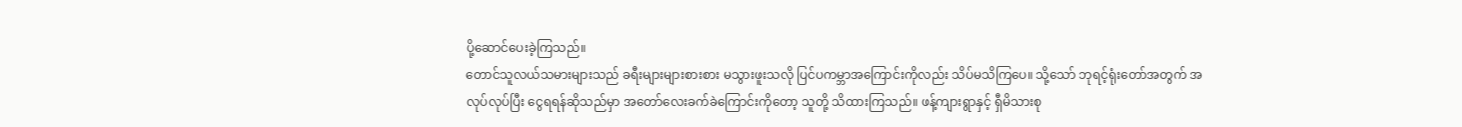ပို့ဆောင်ပေးခဲ့ကြသည်။
တောင်သူလယ်သမားများသည် ခရီးများများစားစား မသွားဖူးသလို ပြင်ပကမ္ဘာအကြောင်းကိုလည်း သိပ်မသိကြပေ။ သို့သော် ဘုရင့်ရုံးတော်အတွက် အလုပ်လုပ်ပြီး ငွေရရန်ဆိုသည်မှာ အတော်လေးခက်ခဲကြောင်းကိုတော့ သူတို့ သိထားကြသည်။ ဖန့်ကျားရွာနှင့် ရှီမိသားစု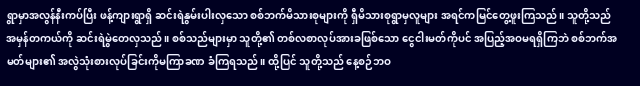ရွာမှာအလွန်နီးကပ်ပြီး ဖန့်ကျားရွာရှိ ဆင်းရဲနွမ်းပါးလှသော စစ်ဘက်မိသားစုများကို ရှီမိသားစုရွာမှလူများ အရင်ကမြင်တွေ့ဖူးကြသည်။ သူတို့သည် အမှန်တကယ်ကို ဆင်းရဲမွဲတေလှသည်။ စစ်သည်များမှာ သူတို့၏ တစ်လစာလုပ်အားခဖြစ်သော ငွေငါးမတ်ကိုပင် အပြည့်အဝမရရှိကြဘဲ စစ်ဘက်အမတ်များ၏ အလွဲသုံးစားလုပ်ခြင်းကိုမကြာခဏ ခံကြရသည်။ ထို့ပြင် သူတို့သည် နေ့စဉ်ဘဝ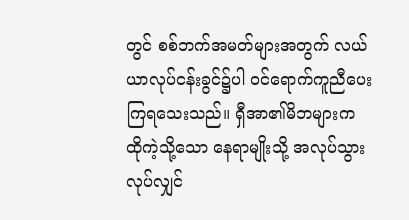တွင် စစ်ဘက်အမတ်များအတွက် လယ်ယာလုပ်ငန်းခွင်၌ပါ ဝင်ရောက်ကူညီပေးကြရသေးသည်။ ရှီအာ၏မိဘများက ထိုကဲ့သို့သော နေရာမျိုးသို့ အလုပ်သွားလုပ်လျှင်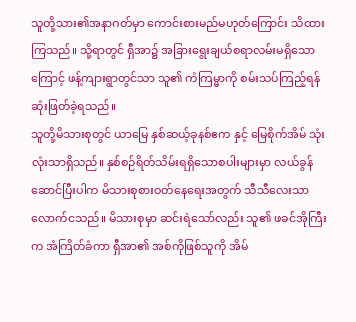သူတို့သား၏အနာဂတ်မှာ ကောင်းစားမည်မဟုတ်ကြောင်း သိထားကြသည်။ သို့ရာတွင် ရှီအာ၌ အခြားရွေးချယ်စရာလမ်းမရှိသောကြောင့် ဖန့်ကျားရွာတွင်သာ သူ၏ ကံကြမ္မာကို စမ်းသပ်ကြည့်ရန် ဆုံးဖြတ်ခဲ့ရသည်။
သူတို့မိသားစုတွင် ယာမြေ နှစ်ဆယ့်ခုနစ်ဧက နှင့် မြေစိုက်အိမ် သုံးလုံးသာရှိသည်။ နှစ်စဉ်ရိတ်သိမ်းရရှိသောစပါးများမှာ လယ်ခွန်ဆောင်ပြီးပါက မိသားစုစားဝတ်နေရေးအတွက် သီသီလေးသာ လောက်ငသည်။ မိသားစုမှာ ဆင်းရဲသော်လည်း သူ၏ ဖခင်အိုကြီးက အံကြိတ်ခံကာ ရှီအာ၏ အစ်ကိုဖြစ်သူကို အိမ်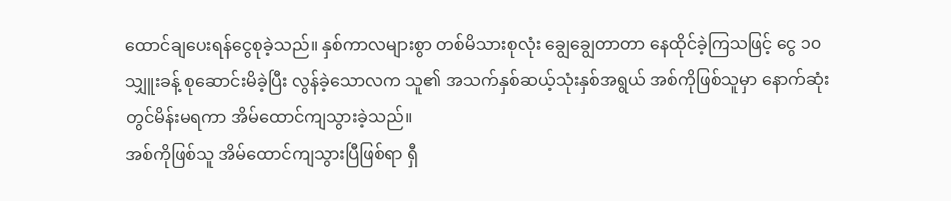ထောင်ချပေးရန်ငွေစုခဲ့သည်။ နှစ်ကာလများစွာ တစ်မိသားစုလုံး ချွေချွေတာတာ နေထိုင်ခဲ့ကြသဖြင့် ငွေ ၁၀ သျှူးခန့် စုဆောင်းမိခဲ့ပြီး လွန်ခဲ့သောလက သူ၏ အသက်နှစ်ဆယ့်သုံးနှစ်အရွယ် အစ်ကိုဖြစ်သူမှာ နောက်ဆုံးတွင်မိန်းမရကာ အိမ်ထောင်ကျသွားခဲ့သည်။
အစ်ကိုဖြစ်သူ အိမ်ထောင်ကျသွားပြီဖြစ်ရာ ရှီ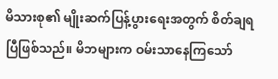မိသားစု၏ မျိုးဆက်ပြန့်ပွားရေးအတွက် စိတ်ချရပြီဖြစ်သည်။ မိဘများက ဝမ်းသာနေကြသော်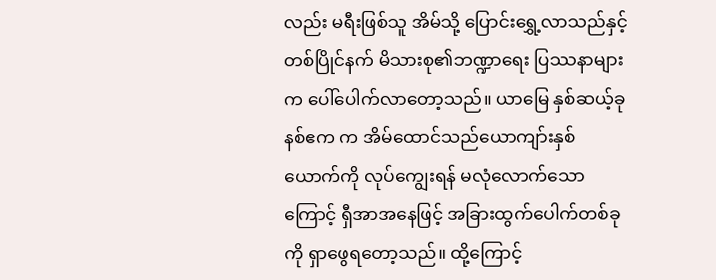လည်း မရီးဖြစ်သူ အိမ်သို့ ပြောင်းရွှေ့လာသည်နှင့် တစ်ပြိုင်နက် မိသားစု၏ဘဏ္ဍာရေး ပြဿနာများက ပေါ်ပေါက်လာတော့သည်။ ယာမြေ နှစ်ဆယ့်ခုနစ်ဧက က အိမ်ထောင်သည်ယောကျာ်းနှစ်ယောက်ကို လုပ်ကျွေးရန် မလုံလောက်သောကြောင့် ရှီအာအနေဖြင့် အခြားထွက်ပေါက်တစ်ခုကို ရှာဖွေရတော့သည်။ ထို့ကြောင့်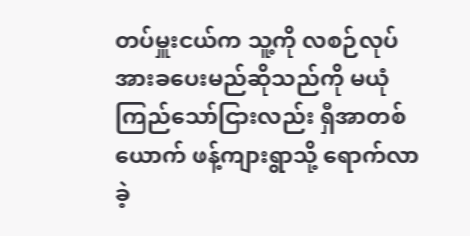တပ်မှူးငယ်က သူ့ကို လစဉ်လုပ်အားခပေးမည်ဆိုသည်ကို မယုံကြည်သော်ငြားလည်း ရှီအာတစ်ယောက် ဖန့်ကျားရွာသို့ ရောက်လာခဲ့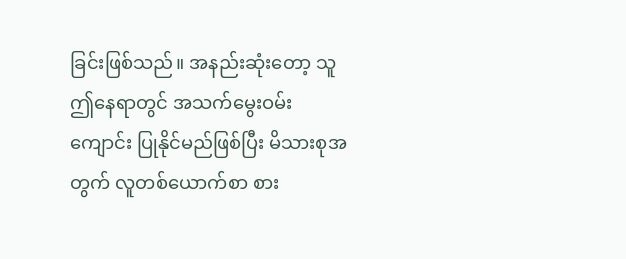ခြင်းဖြစ်သည်။ အနည်းဆုံးတော့ သူ ဤနေရာတွင် အသက်မွေးဝမ်းကျောင်း ပြုနိုင်မည်ဖြစ်ပြီး မိသားစုအတွက် လူတစ်ယောက်စာ စား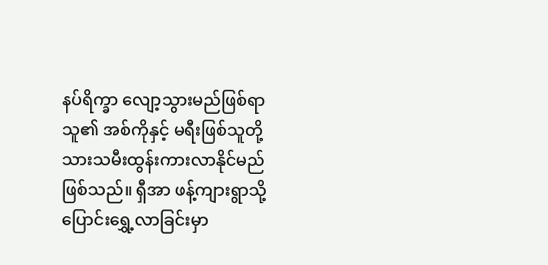နပ်ရိက္ခာ လျော့သွားမည်ဖြစ်ရာ သူ၏ အစ်ကိုနှင့် မရီးဖြစ်သူတို့ သားသမီးထွန်းကားလာနိုင်မည်ဖြစ်သည်။ ရှီအာ ဖန့်ကျားရွာသို့ ပြောင်းရွှေ့လာခြင်းမှာ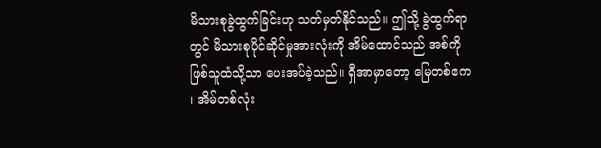မိသားစုခွဲထွက်ခြင်းဟု သတ်မှတ်နိုင်သည်။ ဤသို့ ခွဲထွက်ရာတွင် မိသားစုပိုင်ဆိုင်မှုအားလုံးကို အိမ်ထောင်သည် အစ်ကိုဖြစ်သူထံသို့သာ ပေးအပ်ခဲ့သည်။ ရှီအာမှာတော့ မြေတစ်ဧက ၊ အိမ်တစ်လုံး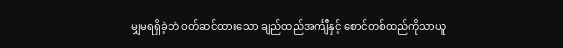မျှမရရှိခဲ့ဘဲ ဝတ်ဆင်ထားသော ချည်ထည်အင်္ကျီနှင့် စောင်တစ်ထည်ကိုသာယူ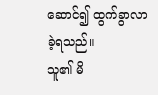ဆောင်၍ ထွက်ခွာလာခဲ့ရသည်။
သူ၏ မိ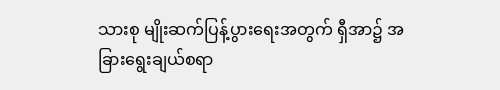သားစု မျိုးဆက်ပြန့်ပွားရေးအတွက် ရှီအာ၌ အခြားရွေးချယ်စရာ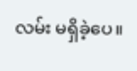လမ်း မရှိခဲ့ပေ။